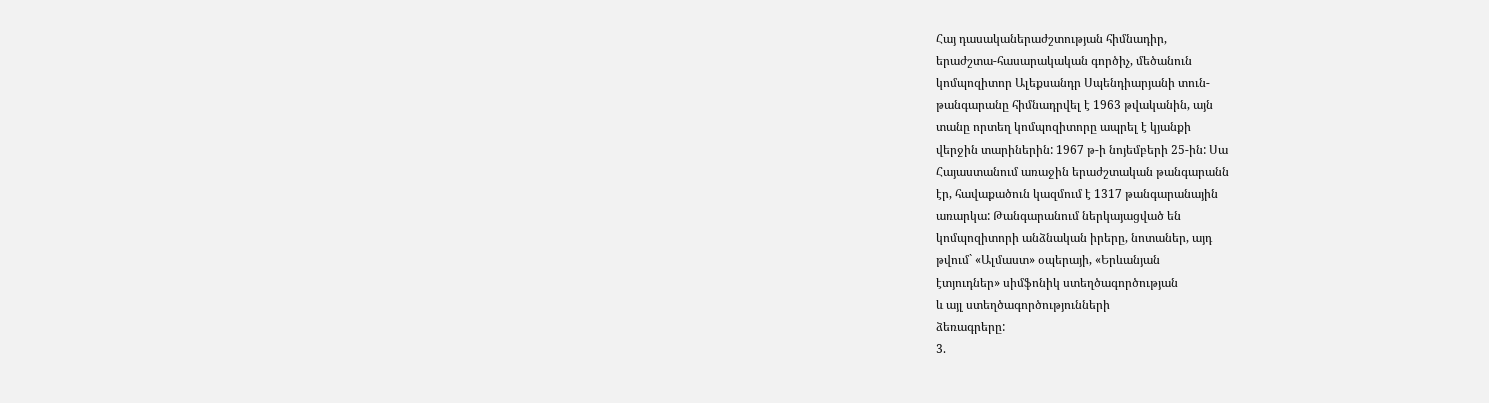Հայ դասականերաժշտության հիմնադիր,
երաժշտա-հասարակական գործիչ, մեծանուն
կոմպոզիտոր Ալեքսանդր Սպենդիարյանի տուն-
թանգարանը հիմնադրվել է 1963 թվականին, այն
տանը որտեղ կոմպոզիտորը ապրել է կյանքի
վերջին տարիներին: 1967 թ-ի նոյեմբերի 25-ին: Սա
Հայաստանում առաջին երաժշտական թանգարանն
էր, հավաքածուն կազմում է 1317 թանգարանային
առարկա: Թանգարանում ներկայացված են
կոմպոզիտորի անձնական իրերը, նոտաներ, այդ
թվում` «Ալմաստ» օպերայի, «Երևանյան
էտյուդներ» սիմֆոնիկ ստեղծագործության
և այլ ստեղծագործությունների
ձեռագրերը:
3.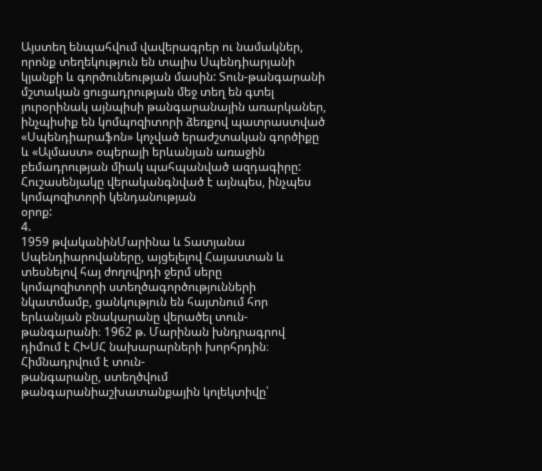Այստեղ ենպահվում վավերագրեր ու նամակներ,
որոնք տեղեկություն են տալիս Սպենդիարյանի
կյանքի և գործունեության մասին: Տուն-թանգարանի
մշտական ցուցադրության մեջ տեղ են գտել
յուրօրինակ այնպիսի թանգարանային առարկաներ,
ինչպիսիք են կոմպոզիտորի ձեռքով պատրաստված
«Սպենդիարաֆոն» կոչված երաժշտական գործիքը
և «Ալմաստ» օպերայի երևանյան առաջին
բեմադրության միակ պահպանված ազդագիրը:
Հուշասենյակը վերականգնված է այնպես, ինչպես
կոմպոզիտորի կենդանության
օրոք:
4.
1959 թվականինՄարինա և Տատյանա
Սպենդիարովաները, այցելելով Հայաստան և
տեսնելով հայ ժողովրդի ջերմ սերը
կոմպոզիտորի ստեղծագործությունների
նկատմամբ, ցանկություն են հայտնում հոր
երևանյան բնակարանը վերածել տուն-
թանգարանի։ 1962 թ. Մարինան խնդրագրով
դիմում է ՀԽՍՀ նախարարների խորհրդին։
Հիմնադրվում է տուն-
թանգարանը, ստեղծվում
թանգարանիաշխատանքային կոլեկտիվը՝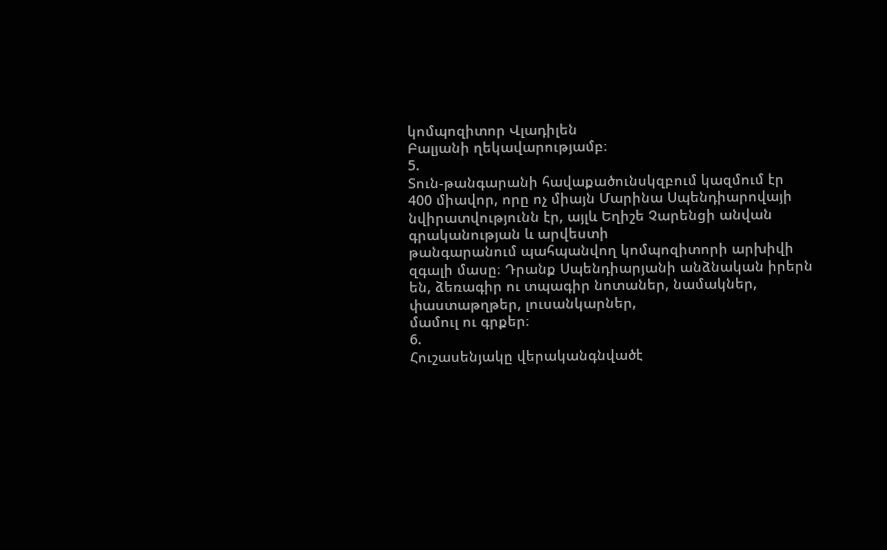կոմպոզիտոր Վլադիլեն
Բալյանի ղեկավարությամբ։
5.
Տուն-թանգարանի հավաքածունսկզբում կազմում էր
400 միավոր, որը ոչ միայն Մարինա Սպենդիարովայի
նվիրատվությունն էր, այլև Եղիշե Չարենցի անվան
գրականության և արվեստի
թանգարանում պահպանվող կոմպոզիտորի արխիվի
զգալի մասը։ Դրանք Սպենդիարյանի անձնական իրերն
են, ձեռագիր ու տպագիր նոտաներ, նամակներ,
փաստաթղթեր, լուսանկարներ,
մամուլ ու գրքեր։
6.
Հուշասենյակը վերականգնվածէ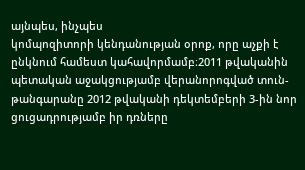այնպես, ինչպես
կոմպոզիտորի կենդանության օրոք, որը աչքի է
ընկնում համեստ կահավորմամբ։2011 թվականին
պետական աջակցությամբ վերանորոգված տուն-
թանգարանը 2012 թվականի դեկտեմբերի 3-ին նոր
ցուցադրությամբ իր դռները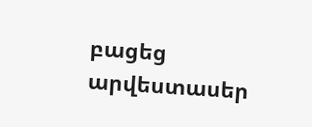բացեց արվեստասեր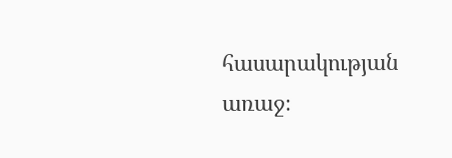հասարակության առաջ։